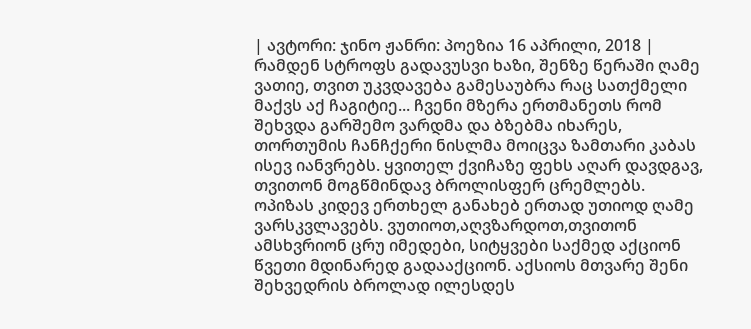| ავტორი: ჯინო ჟანრი: პოეზია 16 აპრილი, 2018 |
რამდენ სტროფს გადავუსვი ხაზი, შენზე წერაში ღამე ვათიე, თვით უკვდავება გამესაუბრა რაც სათქმელი მაქვს აქ ჩაგიტიე... ჩვენი მზერა ერთმანეთს რომ შეხვდა გარშემო ვარდმა და ბზებმა იხარეს, თორთუმის ჩანჩქერი ნისლმა მოიცვა ზამთარი კაბას ისევ იანვრებს. ყვითელ ქვიჩაზე ფეხს აღარ დავდგავ, თვითონ მოგწმინდავ ბროლისფერ ცრემლებს. ოპიზას კიდევ ერთხელ განახებ ერთად უთიოდ ღამე ვარსკვლავებს. ვუთიოთ,აღვზარდოთ,თვითონ ამსხვრიონ ცრუ იმედები, სიტყვები საქმედ აქციონ წვეთი მდინარედ გადააქციონ. აქსიოს მთვარე შენი შეხვედრის ბროლად ილესდეს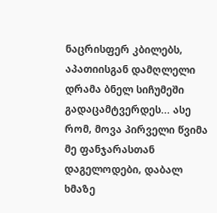ნაცრისფერ კბილებს, აპათიისგან დამღლელი დრამა ბნელ სიჩუმეში გადაცამტვერდეს... ასე რომ, მოვა პირველი წვიმა მე ფანჯარასთან დაგელოდები, დაბალ ხმაზე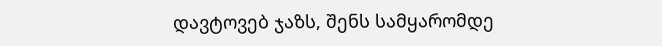დავტოვებ ჯაზს, შენს სამყარომდე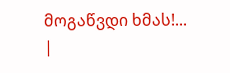მოგაწვდი ხმას!...
|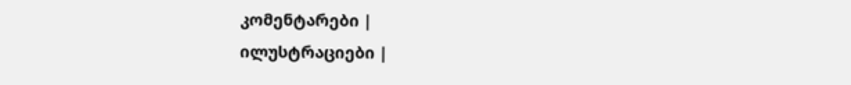კომენტარები |
ილუსტრაციები |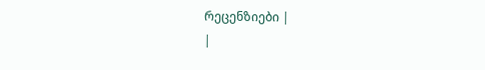რეცენზიები |
|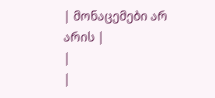| მონაცემები არ არის |
|
|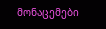მონაცემები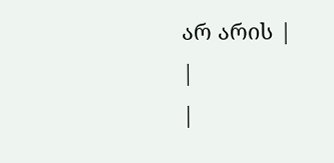არ არის |
|
|